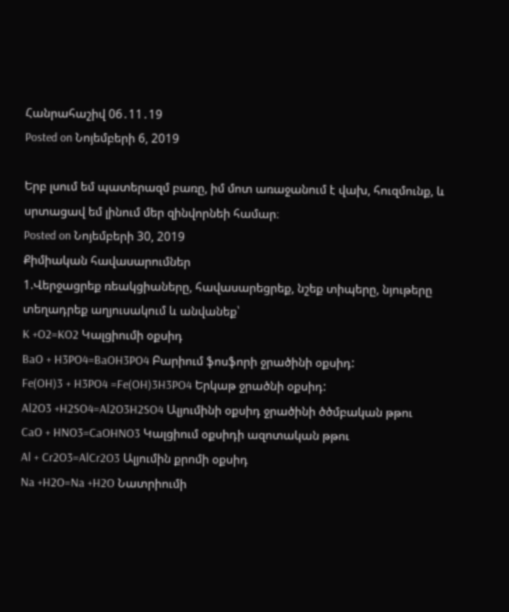Հանրահաշիվ 06․11․19
Posted on Նոյեմբերի 6, 2019

Երբ լսում եմ պատերազմ բառը, իմ մոտ առաջանում է վախ, հուզմունք, և սրտացավ եմ լինում մեր զինվորնեի համար։
Posted on Նոյեմբերի 30, 2019
Քիմիական հավասարումներ
1.Վերջացրեք ռեակցիաները, հավասարեցրեք, նշեք տիպերը, նյութերը տեղադրեք աղյուսակում և անվանեք՝
K +O2=KO2 Կալցիումի օքսիդ
BaO + H3PO4=BaOH3PO4 Բարիում ֆոսֆորի ջրածինի օքսիդ:
Fe(OH)3 + H3PO4 =Fe(OH)3H3PO4 Երկաթ ջրածնի օքսիդ:
Al2O3 +H2SO4=Al2O3H2SO4 Ալյումինի օքսիդ ջրածինի ծծմբական թթու
CaO + HNO3=CaOHNO3 Կալցիում օքսիդի ազոտական թթու
Al + Cr2O3=AlCr2O3 Ալյումին քրոմի օքսիդ
Na +H2O=Na +H2O Նատրիումի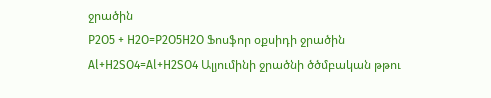ջրածին
P2O5 + H2O=P2O5H2O Ֆոսֆոր օքսիդի ջրածին
Al+H2SO4=Al+H2SO4 Ալյումինի ջրածնի ծծմբական թթու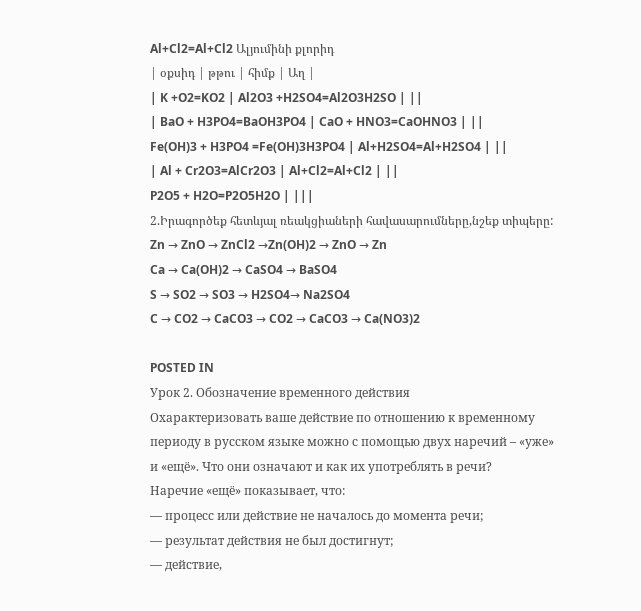Al+Cl2=Al+Cl2 Ալյումինի քլորիդ
| օքսիդ | թթու | հիմք | Աղ |
| K +O2=KO2 | Al2O3 +H2SO4=Al2O3H2SO | ||
| BaO + H3PO4=BaOH3PO4 | CaO + HNO3=CaOHNO3 | ||
Fe(OH)3 + H3PO4 =Fe(OH)3H3PO4 | Al+H2SO4=Al+H2SO4 | ||
| Al + Cr2O3=AlCr2O3 | Al+Cl2=Al+Cl2 | ||
P2O5 + H2O=P2O5H2O | |||
2.Իրագործեք հետևյալ ռեակցիաների հավասարումները,նշեք տիպերը:
Zn → ZnO → ZnCl2 →Zn(OH)2 → ZnO → Zn
Ca → Ca(OH)2 → CaSO4 → BaSO4
S → SO2 → SO3 → H2SO4→ Na2SO4
C → CO2 → CaCO3 → CO2 → CaCO3 → Ca(NO3)2

POSTED IN
Урок 2. Обозначение временного действия
Охарактеризовать ваше действие по отношению к временному периоду в русском языке можно с помощью двух наречий – «уже» и «ещё». Что они означают и как их употреблять в речи?
Наречие «ещё» показывает, что:
— процесс или действие не началось до момента речи;
— результат действия не был достигнут;
— действие,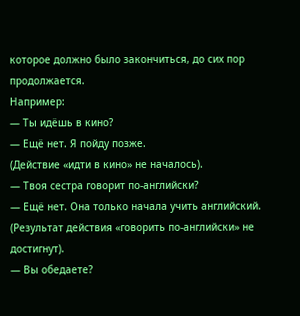которое должно было закончиться, до сих пор продолжается.
Например:
— Ты идёшь в кино?
— Ещё нет. Я пойду позже.
(Действие «идти в кино» не началось).
— Твоя сестра говорит по-английски?
— Ещё нет. Она только начала учить английский.
(Результат действия «говорить по-английски» не достигнут).
— Вы обедаете?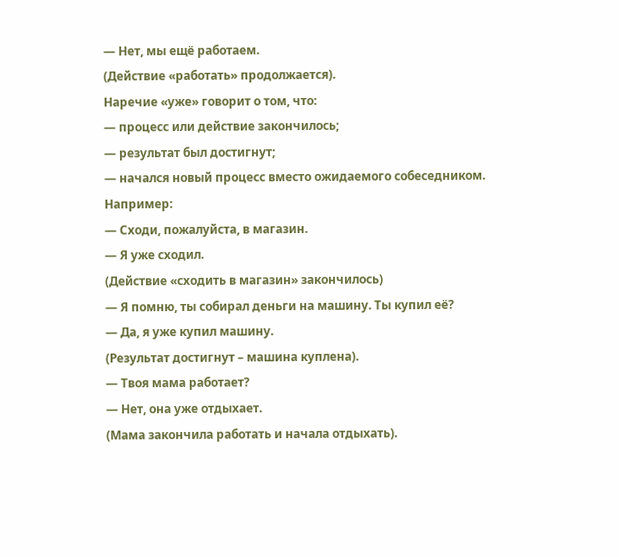— Нет, мы ещё работаем.
(Действие «работать» продолжается).
Наречие «уже» говорит о том, что:
— процесс или действие закончилось;
— результат был достигнут;
— начался новый процесс вместо ожидаемого собеседником.
Например:
— Сходи, пожалуйста, в магазин.
— Я уже сходил.
(Действие «сходить в магазин» закончилось)
— Я помню, ты собирал деньги на машину. Ты купил её?
— Да, я уже купил машину.
(Результат достигнут – машина куплена).
— Твоя мама работает?
— Нет, она уже отдыхает.
(Мама закончила работать и начала отдыхать).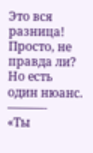Это вся разница! Просто, не правда ли? Но есть один нюанс.
———-
«Ты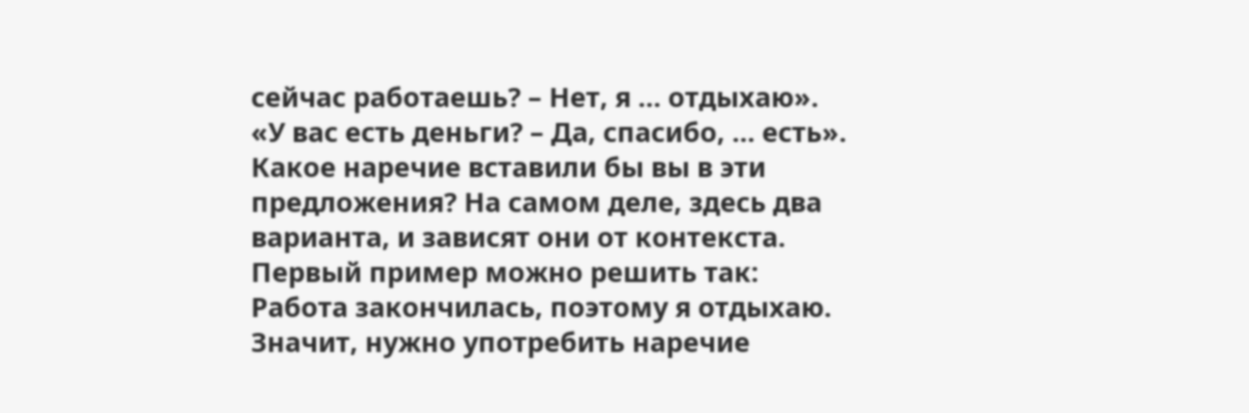сейчас работаешь? – Нет, я … отдыхаю».
«У вас есть деньги? – Да, спасибо, … есть».
Какое наречие вставили бы вы в эти предложения? На самом деле, здесь два варианта, и зависят они от контекста.
Первый пример можно решить так:
Работа закончилась, поэтому я отдыхаю. Значит, нужно употребить наречие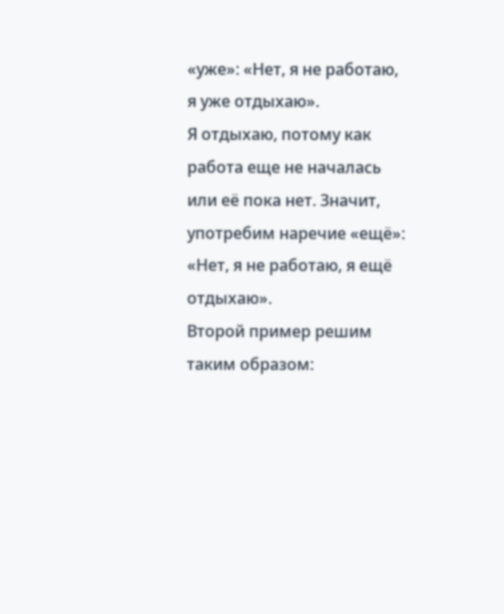«уже»: «Нет, я не работаю, я уже отдыхаю».
Я отдыхаю, потому как работа еще не началась или её пока нет. Значит, употребим наречие «ещё»: «Нет, я не работаю, я ещё отдыхаю».
Второй пример решим таким образом: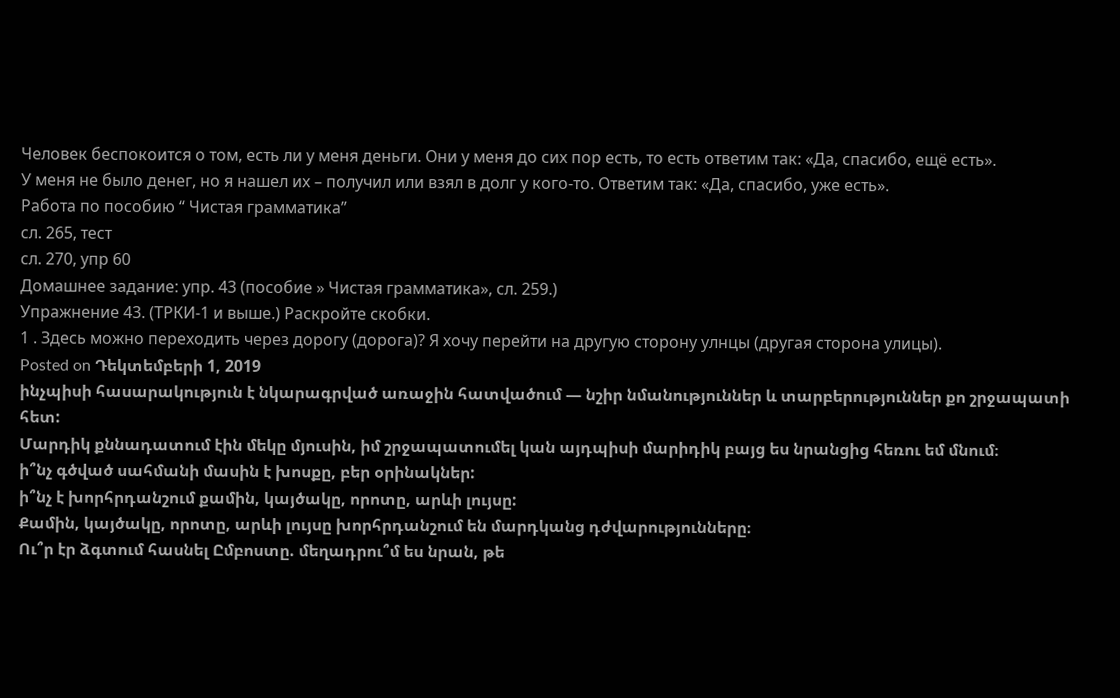Человек беспокоится о том, есть ли у меня деньги. Они у меня до сих пор есть, то есть ответим так: «Да, спасибо, ещё есть».
У меня не было денег, но я нашел их – получил или взял в долг у кого-то. Ответим так: «Да, спасибо, уже есть».
Работа по пособию “ Чистая грамматика”
сл. 265, тест
сл. 270, упр 60
Домашнее задание: упр. 43 (пособие » Чистая грамматика», сл. 259.)
Упражнение 43. (ТРКИ-1 и выше.) Раскройте скобки.
1 . Здесь можно переходить через дорогу (дорога)? Я хочу перейти на другую сторону улнцы (другая сторона улицы).
Posted on Դեկտեմբերի 1, 2019
ինչպիսի հասարակություն է նկարագրված առաջին հատվածում — նշիր նմանություններ և տարբերություններ քո շրջապատի հետ:
Մարդիկ քննադատում էին մեկը մյուսին, իմ շրջապատումել կան այդպիսի մարիդիկ բայց ես նրանցից հեռու եմ մնում։
ի՞նչ գծված սահմանի մասին է խոսքը, բեր օրինակներ:
ի՞նչ է խորհրդանշում քամին, կայծակը, որոտը, արևի լույսը:
Քամին, կայծակը, որոտը, արևի լույսը խորհրդանշում են մարդկանց դժվարությունները։
Ու՞ր էր ձգտում հասնել Ըմբոստը. մեղադրու՞մ ես նրան, թե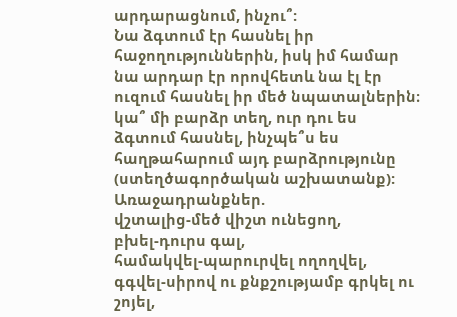արդարացնում, ինչու՞:
Նա ձգտում էր հասնել իր հաջողություններին, իսկ իմ համար նա արդար էր որովհետև նա էլ էր ուզում հասնել իր մեծ նպատալներին։
կա՞ մի բարձր տեղ, ուր դու ես ձգտում հասնել, ինչպե՞ս ես հաղթահարում այդ բարձրությունը (ստեղծագործական աշխատանք):
Առաջադրանքներ.
վշտալից-մեծ վիշտ ունեցող,
բխել-դուրս գալ,
համակվել-պարուրվել ողողվել,
գգվել-սիրով ու քնքշությամբ գրկել ու շոյել,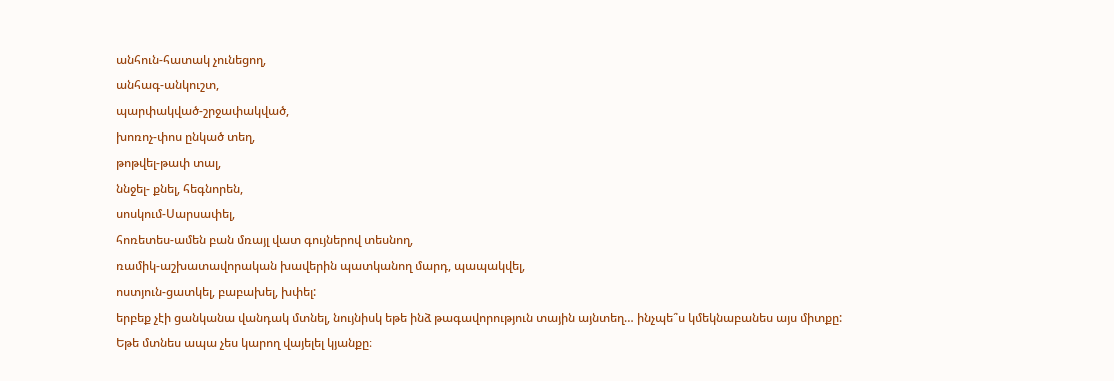անհուն-հատակ չունեցող,
անհագ-անկուշտ,
պարփակված-շրջափակված,
խոռոչ-փոս ընկած տեղ,
թոթվել-թափ տալ,
ննջել- քնել, հեգնորեն,
սոսկում-Սարսափել,
հոռետես-ամեն բան մռայլ վատ գույներով տեսնող,
ռամիկ-աշխատավորական խավերին պատկանող մարդ, պապակվել,
ոստյուն-ցատկել, բաբախել, խփել:
երբեք չէի ցանկանա վանդակ մտնել, նույնիսկ եթե ինձ թագավորություն տային այնտեղ… ինչպե՞ս կմեկնաբանես այս միտքը:
Եթե մտնես ապա չես կարող վայելել կյանքը։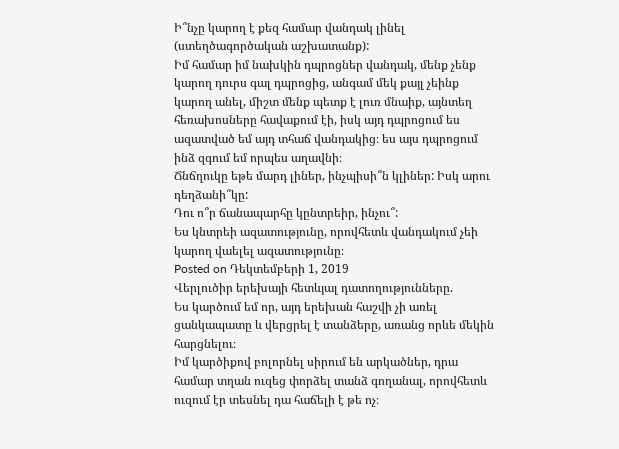Ի՞նչը կարող է քեզ համար վանդակ լինել (ստեղծագործական աշխատանք):
Իմ համար իմ նախկին դպրոցներ վանդակ, մենք չենք կարող դուրս գալ դպրոցից, անգամ մեկ քայլ չեինք կարող անել, միշտ մենք պետք է լուռ մնաիք, այնտեղ հեռախոսները հավաքում էի, իսկ այդ դպրոցում ես ազատված եմ այդ տհաճ վանդակից։ ես այս դպրոցում ինձ զգում եմ որպես աղավնի։
Ճնճղուկը եթե մարդ լիներ, ինչպիսի՞ն կլիներ: Իսկ արու դեղձանի՞կը:
Դու ո՞ր ճանապարհը կընտրեիր, ինչու՞:
Ես կնտրեի ազատությունը, որովհետև վանդակում չեի կարող վաելել ազատությունը։
Posted on Դեկտեմբերի 1, 2019
Վերլուծիր երեխայի հետևյալ դատողությունները.
Ես կարծում եմ որ, այդ երեխան հաշվի չի առել ցանկապատը և վերցրել է տանձերը, առանց որևե մեկին հարցնելու։
Իմ կարծիքով բոլորնել սիրում են արկածներ, դրա համար տղան ուզեց փորձել տանձ գողանալ, որովհետև ուզում էր տեսնել դա հաճելի է թե ոչ։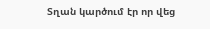Տղան կարծում էր որ վեց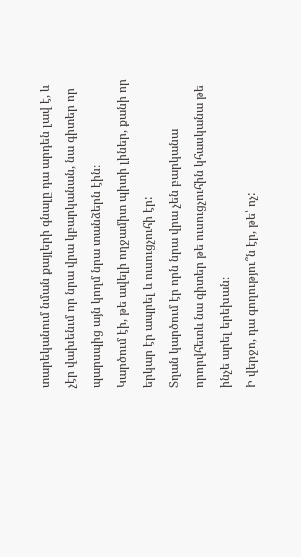տարեկանում նման քայլերի գնալը դա արդեն լավ է, և չէր վախենւմ որ նրա վրա կբարկանան, նա գիտեր որ պարսպից այն կողմ նրա տանձերն էին։
Կարծում էի, թե ավելի ողջամիտ պիտի լիներ, քանի որ երկար էր ապրել և ուսուցչուհի էր:
Տղան կարծում էր որն նրա վրա չեն բարկանա որորվհետև նա գիտեր թե ուսուցչուհին կհասկանա թե ինչե արել երեխան։
Ի վերջո, դա գողությու՞ն էր, թե՝ ոչ: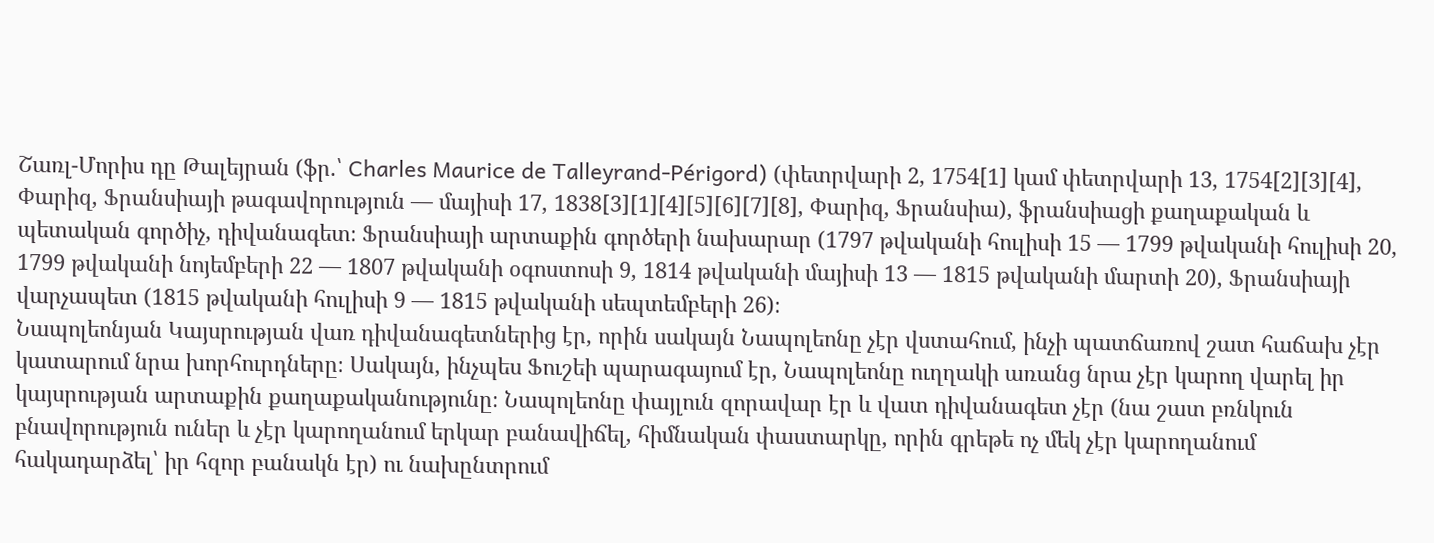Շառլ-Մորիս դը Թալեյրան (ֆր.՝ Charles Maurice de Talleyrand-Périgord) (փետրվարի 2, 1754[1] կամ փետրվարի 13, 1754[2][3][4], Փարիզ, Ֆրանսիայի թագավորություն — մայիսի 17, 1838[3][1][4][5][6][7][8], Փարիզ, Ֆրանսիա), ֆրանսիացի քաղաքական և պետական գործիչ, դիվանագետ։ Ֆրանսիայի արտաքին գործերի նախարար (1797 թվականի հուլիսի 15 — 1799 թվականի հուլիսի 20, 1799 թվականի նոյեմբերի 22 — 1807 թվականի օգոստոսի 9, 1814 թվականի մայիսի 13 — 1815 թվականի մարտի 20), Ֆրանսիայի վարչապետ (1815 թվականի հուլիսի 9 — 1815 թվականի սեպտեմբերի 26)։
Նապոլեոնյան Կայսրության վառ դիվանագետներից էր, որին սակայն Նապոլեոնը չէր վստահում, ինչի պատճառով շատ հաճախ չէր կատարում նրա խորհուրդները։ Սակայն, ինչպես Ֆուշեի պարագայում էր, Նապոլեոնը ուղղակի առանց նրա չէր կարող վարել իր կայսրության արտաքին քաղաքականությունը։ Նապոլեոնը փայլուն զորավար էր և վատ դիվանագետ չէր (նա շատ բռնկուն բնավորություն ուներ և չէր կարողանում երկար բանավիճել, հիմնական փաստարկը, որին գրեթե ոչ մեկ չէր կարողանում հակադարձել՝ իր հզոր բանակն էր) ու նախընտրում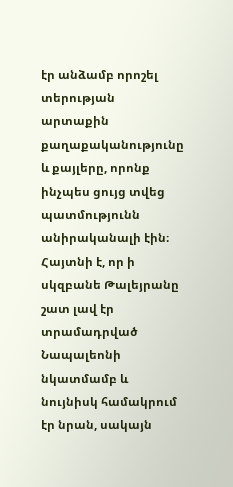էր անձամբ որոշել տերության արտաքին քաղաքականությունը և քայլերը, որոնք ինչպես ցույց տվեց պատմությունն անիրականալի էին։
Հայտնի է, որ ի սկզբանե Թալեյրանը շատ լավ էր տրամադրված Նապալեոնի նկատմամբ և նույնիսկ համակրում էր նրան, սակայն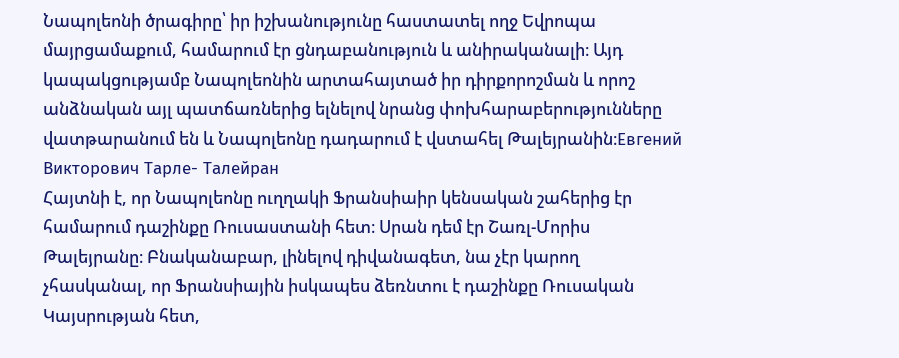Նապոլեոնի ծրագիրը՝ իր իշխանությունը հաստատել ողջ Եվրոպա մայրցամաքում, համարում էր ցնդաբանություն և անիրականալի։ Այդ կապակցությամբ Նապոլեոնին արտահայտած իր դիրքորոշման և որոշ անձնական այլ պատճառներից ելնելով նրանց փոխհարաբերությունները վատթարանում են և Նապոլեոնը դադարում է վստահել Թալեյրանին։Евгений Викторович Тарле- Талейран
Հայտնի է, որ Նապոլեոնը ուղղակի Ֆրանսիաիր կենսական շահերից էր համարում դաշինքը Ռուսաստանի հետ։ Սրան դեմ էր Շառլ-Մորիս Թալեյրանը։ Բնականաբար, լինելով դիվանագետ, նա չէր կարող չհասկանալ, որ Ֆրանսիային իսկապես ձեռնտու է դաշինքը Ռուսական Կայսրության հետ,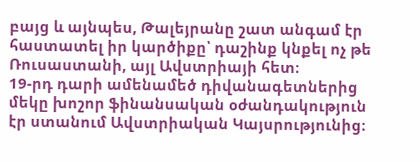բայց և այնպես, Թալեյրանը շատ անգամ էր հաստատել իր կարծիքը՝ դաշինք կնքել ոչ թե Ռուսաստանի, այլ Ավստրիայի հետ։
19-րդ դարի ամենամեծ դիվանագետներից մեկը խոշոր ֆինանսական օժանդակություն էր ստանում Ավստրիական Կայսրությունից։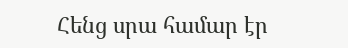Հենց սրա համար էր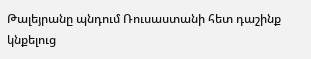Թալեյրանը պնդում Ռուսաստանի հետ դաշինք կնքելուց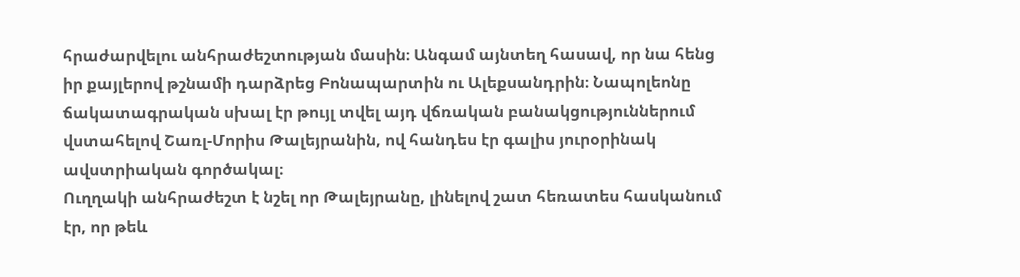հրաժարվելու անհրաժեշտության մասին։ Անգամ այնտեղ հասավ, որ նա հենց իր քայլերով թշնամի դարձրեց Բոնապարտին ու Ալեքսանդրին։ Նապոլեոնը ճակատագրական սխալ էր թույլ տվել այդ վճռական բանակցություններում վստահելով Շառլ-Մորիս Թալեյրանին, ով հանդես էր գալիս յուրօրինակ ավստրիական գործակալ։
Ուղղակի անհրաժեշտ է նշել որ Թալեյրանը, լինելով շատ հեռատես հասկանում էր, որ թեև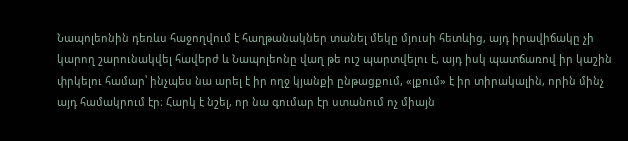Նապոլեոնին դեռևս հաջողվում է հաղթանակներ տանել մեկը մյուսի հետևից, այդ իրավիճակը չի կարող շարունակվել հավերժ և Նապոլեոնը վաղ թե ուշ պարտվելու է, այդ իսկ պատճառով իր կաշին փրկելու համար՝ ինչպես նա արել է իր ողջ կյանքի ընթացքում, «լքում» է իր տիրակալին, որին մինչ այդ համակրում էր։ Հարկ է նշել, որ նա գումար էր ստանում ոչ միայն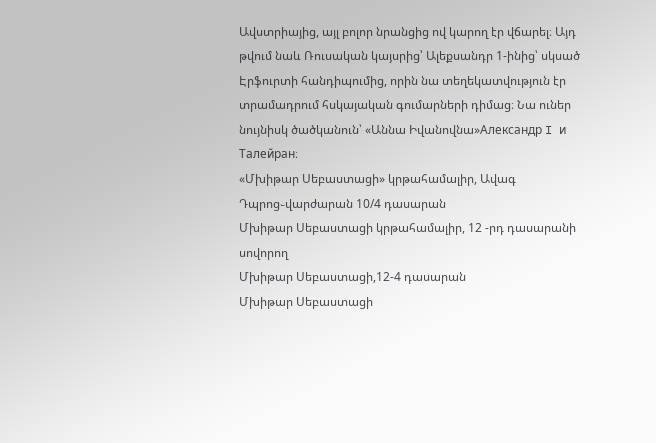Ավստրիայից, այլ բոլոր նրանցից ով կարող էր վճարել։ Այդ թվում նաև Ռուսական կայսրից՝ Ալեքսանդր 1-ինից՝ սկսած Էրֆուրտի հանդիպումից, որին նա տեղեկատվություն էր տրամադրում հսկայական գումարների դիմաց։ Նա ուներ նույնիսկ ծածկանուն՝ «Աննա Իվանովնա»Александр I и Талейран։
«Մխիթար Սեբաստացի» կրթահամալիր, Ավագ Դպրոց֊վարժարան 10/4 դասարան
Մխիթար Սեբաստացի կրթահամալիր, 12 -րդ դասարանի սովորող
Մխիթար Սեբաստացի,12-4 դասարան
Մխիթար Սեբաստացի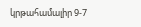կրթահամալիր 9-7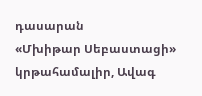դասարան
«Մխիթար Սեբաստացի» կրթահամալիր, Ավագ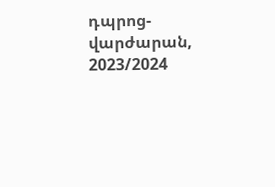դպրոց-վարժարան, 2023/2024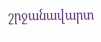շրջանավարտ